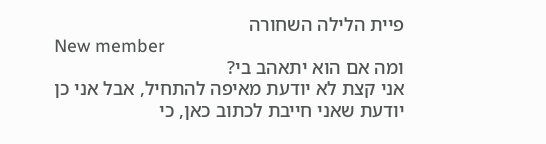פיית הלילה השחורה
New member
ומה אם הוא יתאהב בי?
אני קצת לא יודעת מאיפה להתחיל, אבל אני כן יודעת שאני חייבת לכתוב כאן, כי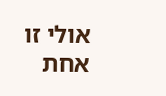אולי זו אחת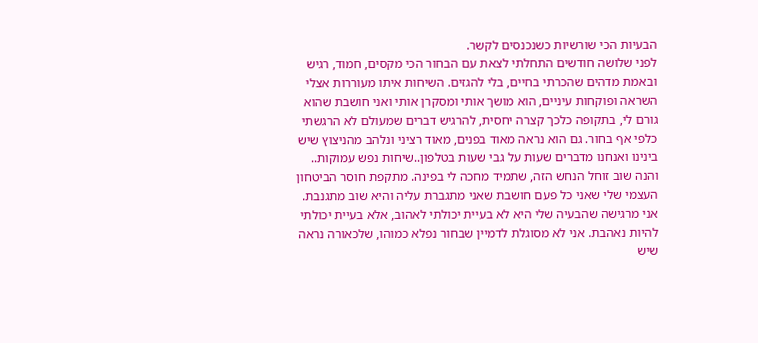הבעיות הכי שורשיות כשנכנסים לקשר.
לפני שלושה חודשים התחלתי לצאת עם הבחור הכי מקסים, חמוד, רגיש ובאמת מדהים שהכרתי בחיים, בלי להגזים. השיחות איתו מעוררות אצלי השראה ופוקחות עיניים, הוא מושך אותי ומסקרן אותי ואני חושבת שהוא גורם לי, בתקופה כלכך קצרה יחסית, להרגיש דברים שמעולם לא הרגשתי כלפי אף בחור. גם הוא נראה מאוד בפנים, מאוד רציני ונלהב מהניצוץ שיש בינינו ואנחנו מדברים שעות על גבי שעות בטלפון..שיחות נפש עמוקות..
והנה שוב זוחל הנחש הזה, שתמיד מחכה לי בפינה. מתקפת חוסר הביטחון העצמי שלי שאני כל פעם חושבת שאני מתגברת עליה והיא שוב מתגנבת.
אני מרגישה שהבעיה שלי היא לא בעיית יכולתי לאהוב, אלא בעיית יכולתי להיות נאהבת. אני לא מסוגלת לדמיין שבחור נפלא כמוהו, שלכאורה נראה שיש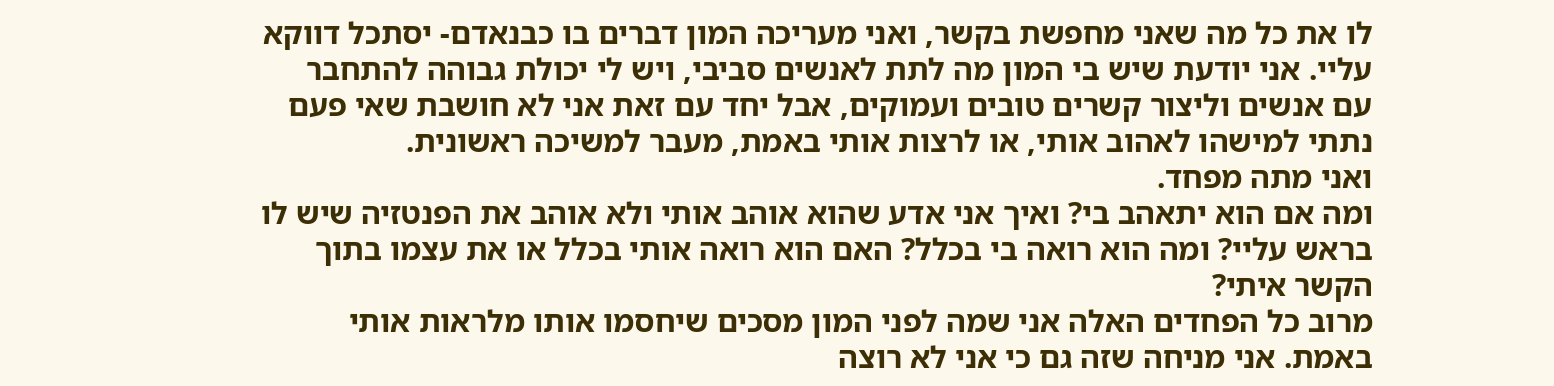לו את כל מה שאני מחפשת בקשר, ואני מעריכה המון דברים בו כבנאדם- יסתכל דווקא עליי. אני יודעת שיש בי המון מה לתת לאנשים סביבי, ויש לי יכולת גבוהה להתחבר עם אנשים וליצור קשרים טובים ועמוקים, אבל יחד עם זאת אני לא חושבת שאי פעם נתתי למישהו לאהוב אותי, או לרצות אותי באמת, מעבר למשיכה ראשונית.
ואני מתה מפחד.
ומה אם הוא יתאהב בי? ואיך אני אדע שהוא אוהב אותי ולא אוהב את הפנטזיה שיש לו בראש עליי? ומה הוא רואה בי בכלל? האם הוא רואה אותי בכלל או את עצמו בתוך הקשר איתי?
מרוב כל הפחדים האלה אני שמה לפני המון מסכים שיחסמו אותו מלראות אותי באמת. אני מניחה שזה גם כי אני לא רוצה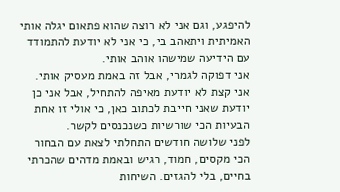להיפגע, וגם אני לא רוצה שהוא פתאום יגלה אותי האמיתית ויתאהב בי, כי אני לא יודעת להתמודד עם הידיעה שמישהו אוהב אותי.
אני דפוקה לגמרי, אבל זה באמת מעסיק אותי.
אני קצת לא יודעת מאיפה להתחיל, אבל אני כן יודעת שאני חייבת לכתוב כאן, כי אולי זו אחת הבעיות הכי שורשיות כשנכנסים לקשר.
לפני שלושה חודשים התחלתי לצאת עם הבחור הכי מקסים, חמוד, רגיש ובאמת מדהים שהכרתי בחיים, בלי להגזים. השיחות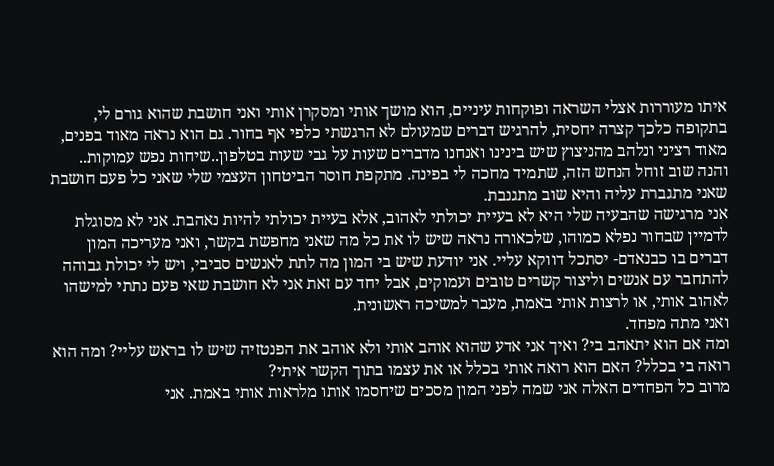איתו מעוררות אצלי השראה ופוקחות עיניים, הוא מושך אותי ומסקרן אותי ואני חושבת שהוא גורם לי, בתקופה כלכך קצרה יחסית, להרגיש דברים שמעולם לא הרגשתי כלפי אף בחור. גם הוא נראה מאוד בפנים, מאוד רציני ונלהב מהניצוץ שיש בינינו ואנחנו מדברים שעות על גבי שעות בטלפון..שיחות נפש עמוקות..
והנה שוב זוחל הנחש הזה, שתמיד מחכה לי בפינה. מתקפת חוסר הביטחון העצמי שלי שאני כל פעם חושבת שאני מתגברת עליה והיא שוב מתגנבת.
אני מרגישה שהבעיה שלי היא לא בעיית יכולתי לאהוב, אלא בעיית יכולתי להיות נאהבת. אני לא מסוגלת לדמיין שבחור נפלא כמוהו, שלכאורה נראה שיש לו את כל מה שאני מחפשת בקשר, ואני מעריכה המון דברים בו כבנאדם- יסתכל דווקא עליי. אני יודעת שיש בי המון מה לתת לאנשים סביבי, ויש לי יכולת גבוהה להתחבר עם אנשים וליצור קשרים טובים ועמוקים, אבל יחד עם זאת אני לא חושבת שאי פעם נתתי למישהו לאהוב אותי, או לרצות אותי באמת, מעבר למשיכה ראשונית.
ואני מתה מפחד.
ומה אם הוא יתאהב בי? ואיך אני אדע שהוא אוהב אותי ולא אוהב את הפנטזיה שיש לו בראש עליי? ומה הוא רואה בי בכלל? האם הוא רואה אותי בכלל או את עצמו בתוך הקשר איתי?
מרוב כל הפחדים האלה אני שמה לפני המון מסכים שיחסמו אותו מלראות אותי באמת. אני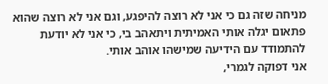מניחה שזה גם כי אני לא רוצה להיפגע, וגם אני לא רוצה שהוא פתאום יגלה אותי האמיתית ויתאהב בי, כי אני לא יודעת להתמודד עם הידיעה שמישהו אוהב אותי.
אני דפוקה לגמרי,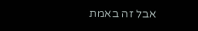אבל זה באמת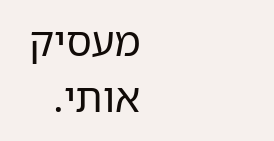מעסיק אותי.